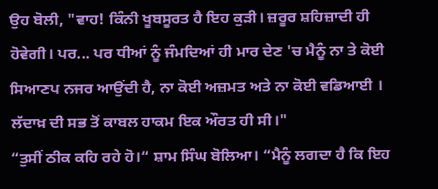ਉਹ ਬੋਲੀ, "ਵਾਹ! ਕਿੰਨੀ ਖੂਬਸੂਰਤ ਹੈ ਇਹ ਕੁੜੀ। ਜ਼ਰੂਰ ਸ਼ਹਿਜ਼ਾਦੀ ਹੀ ਹੋਵੇਗੀ। ਪਰ... ਪਰ ਧੀਆਂ ਨੂੰ ਜੰਮਦਿਆਂ ਹੀ ਮਾਰ ਦੇਣ 'ਚ ਮੈਨੂੰ ਨਾ ਤੇ ਕੋਈ ਸਿਆਣਪ ਨਜਰ ਆਉਂਦੀ ਹੈ, ਨਾ ਕੋਈ ਅਜ਼ਮਤ ਅਤੇ ਨਾ ਕੋਈ ਵਡਿਆਈ । ਲੱਦਾਖ਼ ਦੀ ਸਭ ਤੋਂ ਕਾਬਲ ਹਾਕਮ ਇਕ ਔਰਤ ਹੀ ਸੀ।"
“ਤੁਸੀਂ ਠੀਕ ਕਹਿ ਰਹੇ ਹੋ।“ ਸ਼ਾਮ ਸਿੰਘ ਬੋਲਿਆ। “ਮੈਨੂੰ ਲਗਦਾ ਹੈ ਕਿ ਇਹ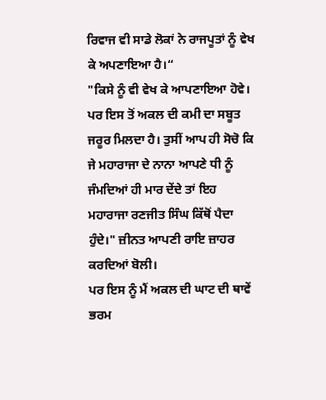ਰਿਵਾਜ ਵੀ ਸਾਡੇ ਲੋਕਾਂ ਨੇ ਰਾਜਪੂਤਾਂ ਨੂੰ ਵੇਖ ਕੇ ਅਪਣਾਇਆ ਹੈ।“
"ਕਿਸੇ ਨੂੰ ਵੀ ਵੇਖ ਕੇ ਆਪਣਾਇਆ ਹੋਵੇ। ਪਰ ਇਸ ਤੋਂ ਅਕਲ ਦੀ ਕਮੀ ਦਾ ਸਬੂਤ ਜਰੂਰ ਮਿਲਦਾ ਹੈ। ਤੁਸੀਂ ਆਪ ਹੀ ਸੋਚੋ ਕਿ ਜੇ ਮਹਾਰਾਜਾ ਦੇ ਨਾਨਾ ਆਪਣੇ ਧੀ ਨੂੰ ਜੰਮਦਿਆਂ ਹੀ ਮਾਰ ਦੇਂਦੇ ਤਾਂ ਇਹ ਮਹਾਰਾਜਾ ਰਣਜੀਤ ਸਿੰਘ ਕਿੱਥੋਂ ਪੈਦਾ ਹੁੰਦੇ।" ਜ਼ੀਨਤ ਆਪਣੀ ਰਾਇ ਜ਼ਾਹਰ ਕਰਦਿਆਂ ਬੋਲੀ।
ਪਰ ਇਸ ਨੂੰ ਮੈਂ ਅਕਲ ਦੀ ਘਾਟ ਦੀ ਥਾਵੇਂ ਭਰਮ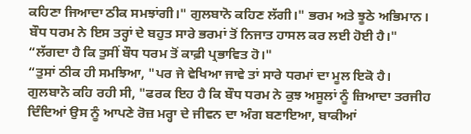ਕਹਿਣਾ ਜਿਆਦਾ ਠੀਕ ਸਮਝਾਂਗੀ।" ਗੁਲਬਾਨੋ ਕਹਿਣ ਲੱਗੀ।" ਭਰਮ ਅਤੇ ਝੂਠੇ ਅਭਿਮਾਨ। ਬੌਧ ਧਰਮ ਨੇ ਇਸ ਤਰ੍ਹਾਂ ਦੇ ਬਹੁਤ ਸਾਰੇ ਭਰਮਾਂ ਤੋਂ ਨਿਜਾਤ ਹਾਸਲ ਕਰ ਲਈ ਹੋਈ ਹੈ।"
“ਲੱਗਦਾ ਹੈ ਕਿ ਤੁਸੀਂ ਬੌਧ ਧਰਮ ਤੋਂ ਕਾਫ਼ੀ ਪ੍ਰਭਾਵਿਤ ਹੋ।"
“ਤੁਸਾਂ ਠੀਕ ਹੀ ਸਮਝਿਆ, "ਪਰ ਜੇ ਵੇਖਿਆ ਜਾਵੇ ਤਾਂ ਸਾਰੇ ਧਰਮਾਂ ਦਾ ਮੂਲ ਇਕੋ ਹੈ। ਗੁਲਬਾਨੋ ਕਹਿ ਰਹੀ ਸੀ, "ਫਰਕ ਇਹ ਹੈ ਕਿ ਬੌਧ ਧਰਮ ਨੇ ਕੁਝ ਅਸੂਲਾਂ ਨੂੰ ਜ਼ਿਆਦਾ ਤਰਜੀਹ ਦਿੰਦਿਆਂ ਉਸ ਨੂੰ ਆਪਣੇ ਰੋਜ਼ ਮਰ੍ਹਾ ਦੇ ਜੀਵਨ ਦਾ ਅੰਗ ਬਣਾਇਆ, ਬਾਕੀਆਂ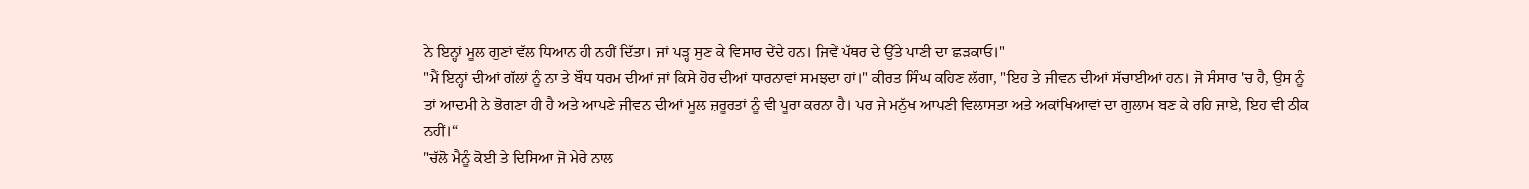ਨੇ ਇਨ੍ਹਾਂ ਮੂਲ ਗੁਣਾਂ ਵੱਲ ਧਿਆਨ ਹੀ ਨਹੀਂ ਦਿੱਤਾ। ਜਾਂ ਪੜ੍ਹ ਸੁਣ ਕੇ ਵਿਸਾਰ ਦੇਂਦੇ ਹਨ। ਜਿਵੇਂ ਪੱਥਰ ਦੇ ਉੱਤੇ ਪਾਣੀ ਦਾ ਛੜਕਾਓ।"
"ਮੈਂ ਇਨ੍ਹਾਂ ਦੀਆਂ ਗੱਲਾਂ ਨੂੰ ਨਾ ਤੇ ਬੌਧ ਧਰਮ ਦੀਆਂ ਜਾਂ ਕਿਸੇ ਹੋਰ ਦੀਆਂ ਧਾਰਨਾਵਾਂ ਸਮਝਦਾ ਹਾਂ।" ਕੀਰਤ ਸਿੰਘ ਕਹਿਣ ਲੱਗਾ, "ਇਹ ਤੇ ਜੀਵਨ ਦੀਆਂ ਸੱਚਾਈਆਂ ਹਨ। ਜੋ ਸੰਸਾਰ 'ਚ ਹੈ, ਉਸ ਨੂੰ ਤਾਂ ਆਦਮੀ ਨੇ ਭੋਗਣਾ ਹੀ ਹੈ ਅਤੇ ਆਪਣੇ ਜੀਵਨ ਦੀਆਂ ਮੂਲ ਜ਼ਰੂਰਤਾਂ ਨੂੰ ਵੀ ਪੂਰਾ ਕਰਨਾ ਹੈ। ਪਰ ਜੇ ਮਨੁੱਖ ਆਪਣੀ ਵਿਲਾਸਤਾ ਅਤੇ ਅਕਾਂਖਿਆਵਾਂ ਦਾ ਗੁਲਾਮ ਬਣ ਕੇ ਰਹਿ ਜਾਏ, ਇਹ ਵੀ ਠੀਕ ਨਹੀਂ।“
"ਚੱਲੋ ਮੈਨੂੰ ਕੋਈ ਤੇ ਦਿਸਿਆ ਜੋ ਮੇਰੇ ਨਾਲ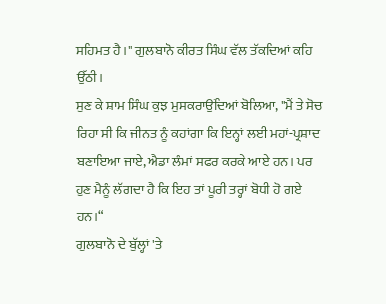ਸਹਿਮਤ ਹੈ।" ਗੁਲਬਾਨੋ ਕੀਰਤ ਸਿੰਘ ਵੱਲ ਤੱਕਦਿਆਂ ਕਹਿ ਉੱਠੀ।
ਸੁਣ ਕੇ ਸ਼ਾਮ ਸਿੰਘ ਕੁਝ ਮੁਸਕਰਾਉਂਦਿਆਂ ਬੋਲਿਆ, "ਮੈਂ ਤੇ ਸੋਚ ਰਿਹਾ ਸੀ ਕਿ ਜੀਨਤ ਨੂੰ ਕਹਾਂਗਾ ਕਿ ਇਨ੍ਹਾਂ ਲਈ ਮਹਾਂ-ਪ੍ਰਸ਼ਾਦ ਬਣਾਇਆ ਜਾਏ, ਐਡਾ ਲੰਮਾਂ ਸਫਰ ਕਰਕੇ ਆਏ ਹਨ। ਪਰ ਹੁਣ ਮੈਨੂੰ ਲੱਗਦਾ ਹੈ ਕਿ ਇਹ ਤਾਂ ਪੂਰੀ ਤਰ੍ਹਾਂ ਬੋਧੀ ਹੋ ਗਏ ਹਨ।“
ਗੁਲਬਾਨੋ ਦੇ ਬੁੱਲ੍ਹਾਂ 'ਤੇ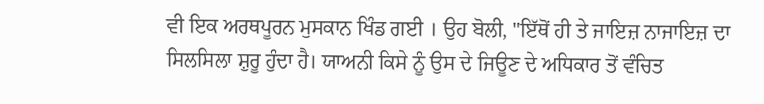ਵੀ ਇਕ ਅਰਥਪੂਰਨ ਮੁਸਕਾਨ ਖਿੰਡ ਗਈ । ਉਹ ਬੋਲੀ, "ਇੱਥੋਂ ਹੀ ਤੇ ਜਾਇਜ਼ ਨਾਜਾਇਜ਼ ਦਾ ਸਿਲਸਿਲਾ ਸ਼ੁਰੂ ਹੁੰਦਾ ਹੈ। ਯਾਅਨੀ ਕਿਸੇ ਨੂੰ ਉਸ ਦੇ ਜਿਊਣ ਦੇ ਅਧਿਕਾਰ ਤੋਂ ਵੰਚਿਤ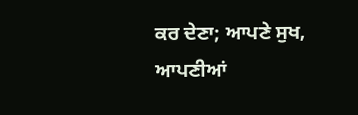ਕਰ ਦੇਣਾ; ਆਪਣੇ ਸੁਖ, ਆਪਣੀਆਂ